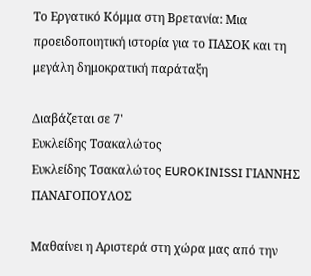Το Εργατικό Κόμμα στη Βρετανία: Μια προειδοποιητική ιστορία για το ΠΑΣΟΚ και τη μεγάλη δημοκρατική παράταξη

Διαβάζεται σε 7'
Ευκλείδης Τσακαλώτος
Ευκλείδης Τσακαλώτος EUROKINISSI ΓΙΑΝΝΗΣ ΠΑΝΑΓΟΠΟΥΛΟΣ

Μαθαίνει η Αριστερά στη χώρα μας από την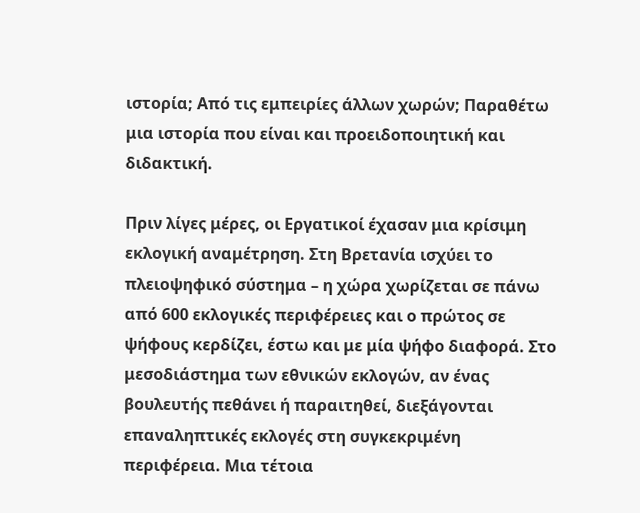ιστορία; Από τις εμπειρίες άλλων χωρών; Παραθέτω μια ιστορία που είναι και προειδοποιητική και διδακτική.

Πριν λίγες μέρες, οι Εργατικοί έχασαν μια κρίσιμη εκλογική αναμέτρηση. Στη Βρετανία ισχύει το πλειοψηφικό σύστημα – η χώρα χωρίζεται σε πάνω από 600 εκλογικές περιφέρειες και ο πρώτος σε ψήφους κερδίζει, έστω και με μία ψήφο διαφορά. Στο μεσοδιάστημα των εθνικών εκλογών, αν ένας βουλευτής πεθάνει ή παραιτηθεί, διεξάγονται επαναληπτικές εκλογές στη συγκεκριμένη περιφέρεια. Μια τέτοια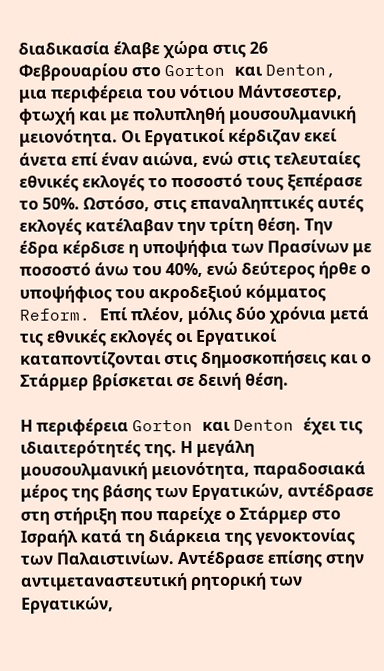διαδικασία έλαβε χώρα στις 26 Φεβρουαρίου στο Gorton και Denton, μια περιφέρεια του νότιου Μάντσεστερ, φτωχή και με πολυπληθή μουσουλμανική μειονότητα. Οι Εργατικοί κέρδιζαν εκεί άνετα επί έναν αιώνα, ενώ στις τελευταίες εθνικές εκλογές το ποσοστό τους ξεπέρασε το 50%. Ωστόσο, στις επαναληπτικές αυτές εκλογές κατέλαβαν την τρίτη θέση. Την έδρα κέρδισε η υποψήφια των Πρασίνων με ποσοστό άνω του 40%, ενώ δεύτερος ήρθε ο υποψήφιος του ακροδεξιού κόμματος Reform. Επί πλέον, μόλις δύο χρόνια μετά τις εθνικές εκλογές οι Εργατικοί καταποντίζονται στις δημοσκοπήσεις και ο Στάρμερ βρίσκεται σε δεινή θέση.

Η περιφέρεια Gorton και Denton έχει τις ιδιαιτερότητές της. Η μεγάλη μουσουλμανική μειονότητα, παραδοσιακά μέρος της βάσης των Εργατικών, αντέδρασε στη στήριξη που παρείχε ο Στάρμερ στο Ισραήλ κατά τη διάρκεια της γενοκτονίας των Παλαιστινίων. Αντέδρασε επίσης στην αντιμεταναστευτική ρητορική των Εργατικών,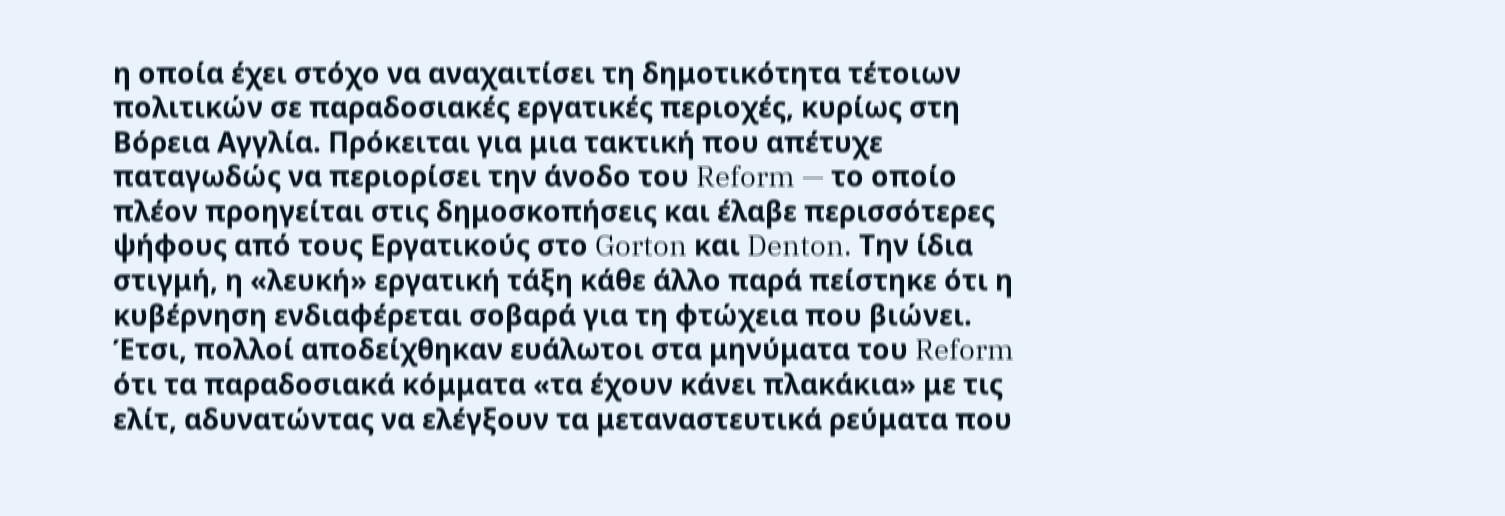η οποία έχει στόχο να αναχαιτίσει τη δημοτικότητα τέτοιων πολιτικών σε παραδοσιακές εργατικές περιοχές, κυρίως στη Βόρεια Αγγλία. Πρόκειται για μια τακτική που απέτυχε παταγωδώς να περιορίσει την άνοδο του Reform — το οποίο πλέον προηγείται στις δημοσκοπήσεις και έλαβε περισσότερες ψήφους από τους Εργατικούς στο Gorton και Denton. Την ίδια στιγμή, η «λευκή» εργατική τάξη κάθε άλλο παρά πείστηκε ότι η κυβέρνηση ενδιαφέρεται σοβαρά για τη φτώχεια που βιώνει. Έτσι, πολλοί αποδείχθηκαν ευάλωτοι στα μηνύματα του Reform ότι τα παραδοσιακά κόμματα «τα έχουν κάνει πλακάκια» με τις ελίτ, αδυνατώντας να ελέγξουν τα μεταναστευτικά ρεύματα που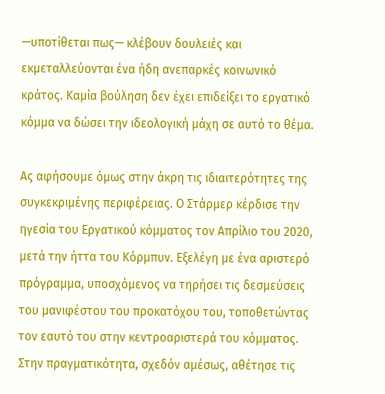—υποτίθεται πως— κλέβουν δουλειές και εκμεταλλεύονται ένα ήδη ανεπαρκές κοινωνικό κράτος. Καμία βούληση δεν έχει επιδείξει το εργατικό κόμμα να δώσει την ιδεολογική μάχη σε αυτό το θέμα.

Ας αφήσουμε όμως στην άκρη τις ιδιαιτερότητες της συγκεκριμένης περιφέρειας. Ο Στάρμερ κέρδισε την ηγεσία του Εργατικού κόμματος τον Απρίλιο του 2020, μετά την ήττα του Κόρμπυν. Εξελέγη με ένα αριστερό πρόγραμμα, υποσχόμενος να τηρήσει τις δεσμεύσεις του μανιφέστου του προκατόχου του, τοποθετώντας τον εαυτό του στην κεντροαριστερά του κόμματος. Στην πραγματικότητα, σχεδόν αμέσως, αθέτησε τις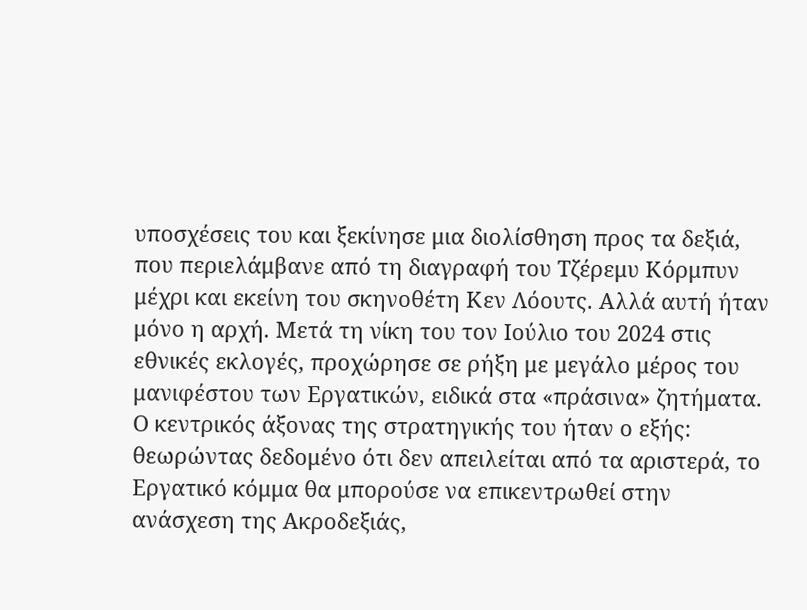υποσχέσεις του και ξεκίνησε μια διολίσθηση προς τα δεξιά, που περιελάμβανε από τη διαγραφή του Τζέρεμυ Κόρμπυν μέχρι και εκείνη του σκηνοθέτη Κεν Λόουτς. Αλλά αυτή ήταν μόνο η αρχή. Μετά τη νίκη του τον Ιούλιο του 2024 στις εθνικές εκλογές, προχώρησε σε ρήξη με μεγάλο μέρος του μανιφέστου των Εργατικών, ειδικά στα «πράσινα» ζητήματα. Ο κεντρικός άξονας της στρατηγικής του ήταν ο εξής: θεωρώντας δεδομένο ότι δεν απειλείται από τα αριστερά, το Εργατικό κόμμα θα μπορούσε να επικεντρωθεί στην ανάσχεση της Ακροδεξιάς,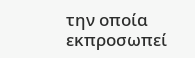την οποία εκπροσωπεί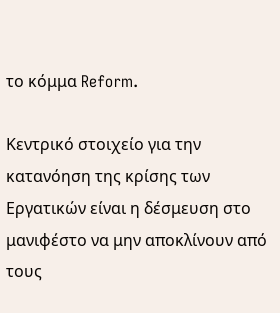το κόμμα Reform.

Κεντρικό στοιχείο για την κατανόηση της κρίσης των Εργατικών είναι η δέσμευση στο μανιφέστο να μην αποκλίνουν από τους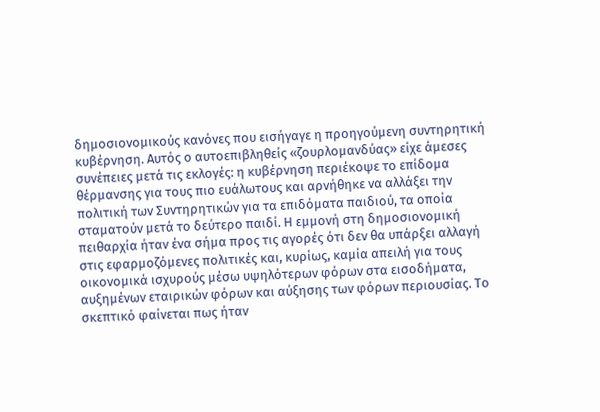δημοσιονομικούς κανόνες που εισήγαγε η προηγούμενη συντηρητική κυβέρνηση. Αυτός ο αυτοεπιβληθείς «ζουρλομανδύας» είχε άμεσες συνέπειες μετά τις εκλογές: η κυβέρνηση περιέκοψε το επίδομα θέρμανσης για τους πιο ευάλωτους και αρνήθηκε να αλλάξει την πολιτική των Συντηρητικών για τα επιδόματα παιδιού, τα οποία σταματούν μετά το δεύτερο παιδί. Η εμμονή στη δημοσιονομική πειθαρχία ήταν ένα σήμα προς τις αγορές ότι δεν θα υπάρξει αλλαγή στις εφαρμοζόμενες πολιτικές και, κυρίως, καμία απειλή για τους οικονομικά ισχυρούς μέσω υψηλότερων φόρων στα εισοδήματα, αυξημένων εταιρικών φόρων και αύξησης των φόρων περιουσίας. Το σκεπτικό φαίνεται πως ήταν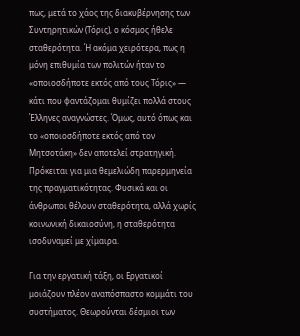πως, μετά το χάος της διακυβέρνησης των Συντηρητικών (Τόρις), ο κόσμος ήθελε σταθερότητα. Ή ακόμα χειρότερα, πως η μόνη επιθυμία των πολιτών ήταν το «οποιοσδήποτε εκτός από τους Τόρις» — κάτι που φαντάζομαι θυμίζει πολλά στους Έλληνες αναγνώστες. Όμως, αυτό όπως και το «οποιοσδήποτε εκτός από τον Μητσοτάκη» δεν αποτελεί στρατηγική. Πρόκειται για μια θεμελιώδη παρερμηνεία της πραγματικότητας. Φυσικά και οι άνθρωποι θέλουν σταθερότητα, αλλά χωρίς κοινωνική δικαιοσύνη, η σταθερότητα ισοδυναμεί με χίμαιρα.

Για την εργατική τάξη, οι Εργατικοί μοιάζουν πλέον αναπόσπαστο κομμάτι του συστήματος. Θεωρούνται δέσμιοι των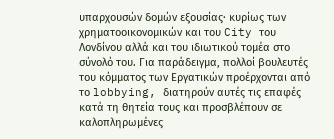υπαρχουσών δομών εξουσίας· κυρίως των χρηματοοικονομικών και του City του Λονδίνου αλλά και του ιδιωτικού τομέα στο σύνολό του. Για παράδειγμα, πολλοί βουλευτές του κόμματος των Εργατικών προέρχονται από το lobbying, διατηρούν αυτές τις επαφές κατά τη θητεία τους και προσβλέπουν σε καλοπληρωμένες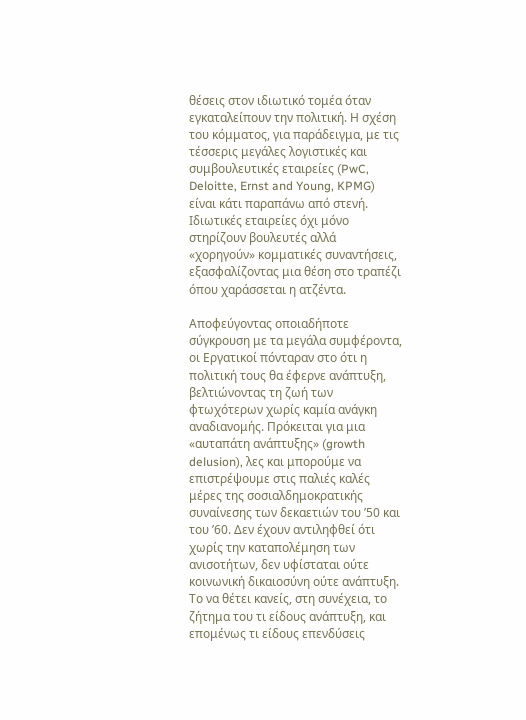θέσεις στον ιδιωτικό τομέα όταν εγκαταλείπουν την πολιτική. Η σχέση του κόμματος, για παράδειγμα, με τις τέσσερις μεγάλες λογιστικές και συμβουλευτικές εταιρείες (PwC, Deloitte, Ernst and Young, KPMG) είναι κάτι παραπάνω από στενή. Ιδιωτικές εταιρείες όχι μόνο στηρίζουν βουλευτές αλλά «χορηγούν» κομματικές συναντήσεις, εξασφαλίζοντας μια θέση στο τραπέζι όπου χαράσσεται η ατζέντα.

Αποφεύγοντας οποιαδήποτε σύγκρουση με τα μεγάλα συμφέροντα, οι Εργατικοί πόνταραν στο ότι η πολιτική τους θα έφερνε ανάπτυξη, βελτιώνοντας τη ζωή των φτωχότερων χωρίς καμία ανάγκη αναδιανομής. Πρόκειται για μια «αυταπάτη ανάπτυξης» (growth delusion), λες και μπορούμε να επιστρέψουμε στις παλιές καλές μέρες της σοσιαλδημοκρατικής συναίνεσης των δεκαετιών του ’50 και του ’60. Δεν έχουν αντιληφθεί ότι χωρίς την καταπολέμηση των ανισοτήτων, δεν υφίσταται ούτε κοινωνική δικαιοσύνη ούτε ανάπτυξη. Το να θέτει κανείς, στη συνέχεια, το ζήτημα του τι είδους ανάπτυξη, και επομένως τι είδους επενδύσεις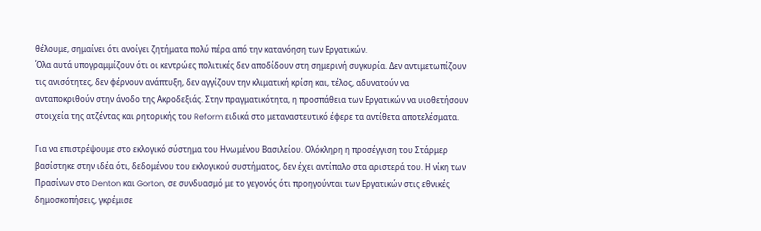θέλουμε, σημαίνει ότι ανοίγει ζητήματα πολύ πέρα από την κατανόηση των Εργατικών.
Όλα αυτά υπογραμμίζουν ότι οι κεντρώες πολιτικές δεν αποδίδουν στη σημερινή συγκυρία. Δεν αντιμετωπίζουν τις ανισότητες, δεν φέρνουν ανάπτυξη, δεν αγγίζουν την κλιματική κρίση και, τέλος, αδυνατούν να ανταποκριθούν στην άνοδο της Ακροδεξιάς. Στην πραγματικότητα, η προσπάθεια των Εργατικών να υιοθετήσουν στοιχεία της ατζέντας και ρητορικής του Reform ειδικά στο μεταναστευτικό έφερε τα αντίθετα αποτελέσματα.

Για να επιστρέψουμε στο εκλογικό σύστημα του Ηνωμένου Βασιλείου. Ολόκληρη η προσέγγιση του Στάρμερ βασίστηκε στην ιδέα ότι, δεδομένου του εκλογικού συστήματος, δεν έχει αντίπαλο στα αριστερά του. Η νίκη των Πρασίνων στο Denton και Gorton, σε συνδυασμό με το γεγονός ότι προηγούνται των Εργατικών στις εθνικές δημοσκοπήσεις, γκρέμισε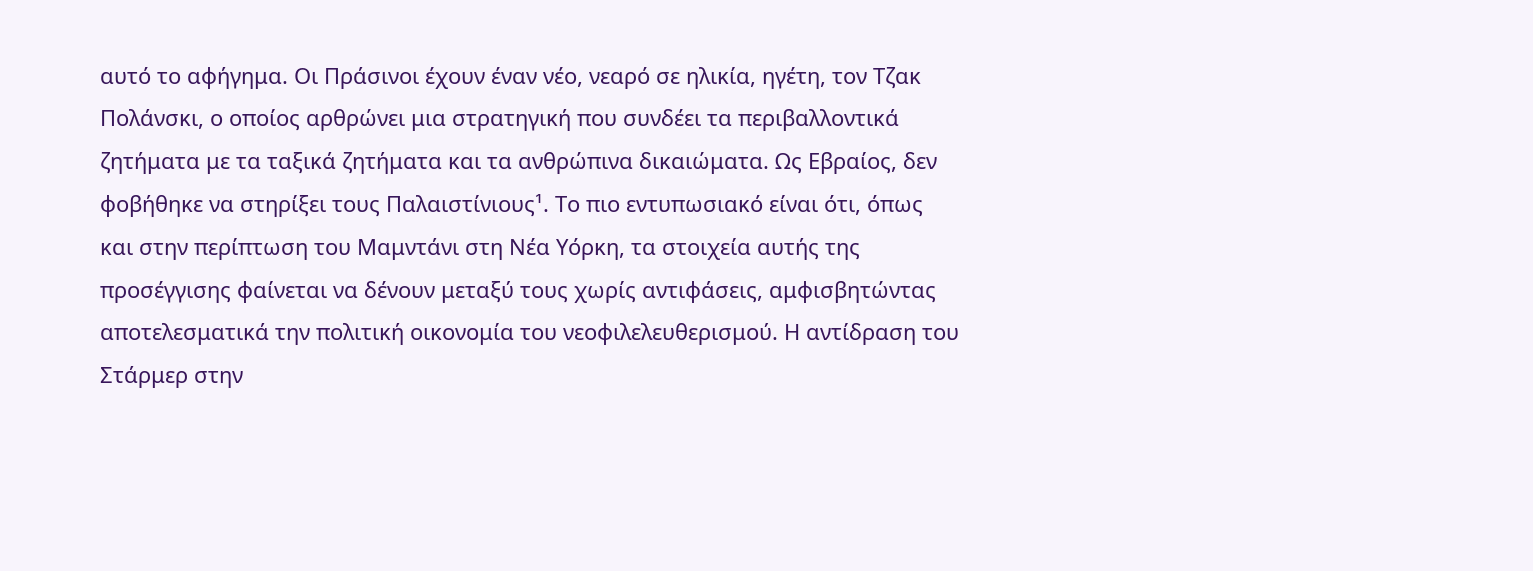αυτό το αφήγημα. Οι Πράσινοι έχουν έναν νέο, νεαρό σε ηλικία, ηγέτη, τον Τζακ Πολάνσκι, ο οποίος αρθρώνει μια στρατηγική που συνδέει τα περιβαλλοντικά ζητήματα με τα ταξικά ζητήματα και τα ανθρώπινα δικαιώματα. Ως Εβραίος, δεν φοβήθηκε να στηρίξει τους Παλαιστίνιους¹. Το πιο εντυπωσιακό είναι ότι, όπως και στην περίπτωση του Μαμντάνι στη Νέα Υόρκη, τα στοιχεία αυτής της προσέγγισης φαίνεται να δένουν μεταξύ τους χωρίς αντιφάσεις, αμφισβητώντας αποτελεσματικά την πολιτική οικονομία του νεοφιλελευθερισμού. Η αντίδραση του Στάρμερ στην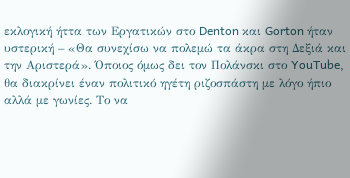εκλογική ήττα των Εργατικών στο Denton και Gorton ήταν υστερική – «Θα συνεχίσω να πολεμώ τα άκρα στη Δεξιά και την Αριστερά». Όποιος όμως δει τον Πολάνσκι στο YouTube, θα διακρίνει έναν πολιτικό ηγέτη ριζοσπάστη με λόγο ήπιο αλλά με γωνίες. Το να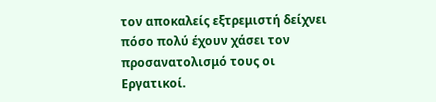τον αποκαλείς εξτρεμιστή δείχνει πόσο πολύ έχουν χάσει τον προσανατολισμό τους οι Εργατικοί.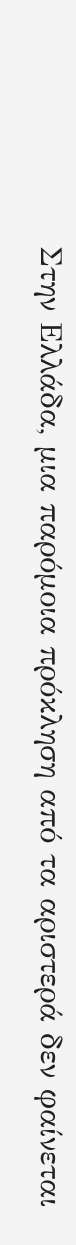Στην Ελλάδα, μια παρόμοια πρόκληση από τα αριστερά δεν φαίνεται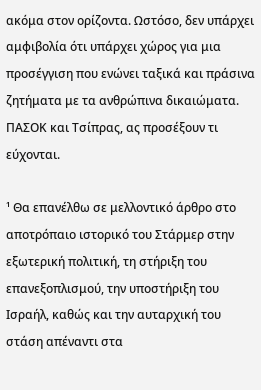ακόμα στον ορίζοντα. Ωστόσο, δεν υπάρχει αμφιβολία ότι υπάρχει χώρος για μια προσέγγιση που ενώνει ταξικά και πράσινα ζητήματα με τα ανθρώπινα δικαιώματα. ΠΑΣΟΚ και Τσίπρας, ας προσέξουν τι εύχονται.

¹ Θα επανέλθω σε μελλοντικό άρθρο στο αποτρόπαιο ιστορικό του Στάρμερ στην εξωτερική πολιτική, τη στήριξη του επανεξοπλισμού, την υποστήριξη του Ισραήλ, καθώς και την αυταρχική του στάση απέναντι στα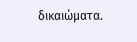δικαιώματα.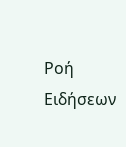Ροή Ειδήσεων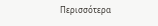Περισσότερα